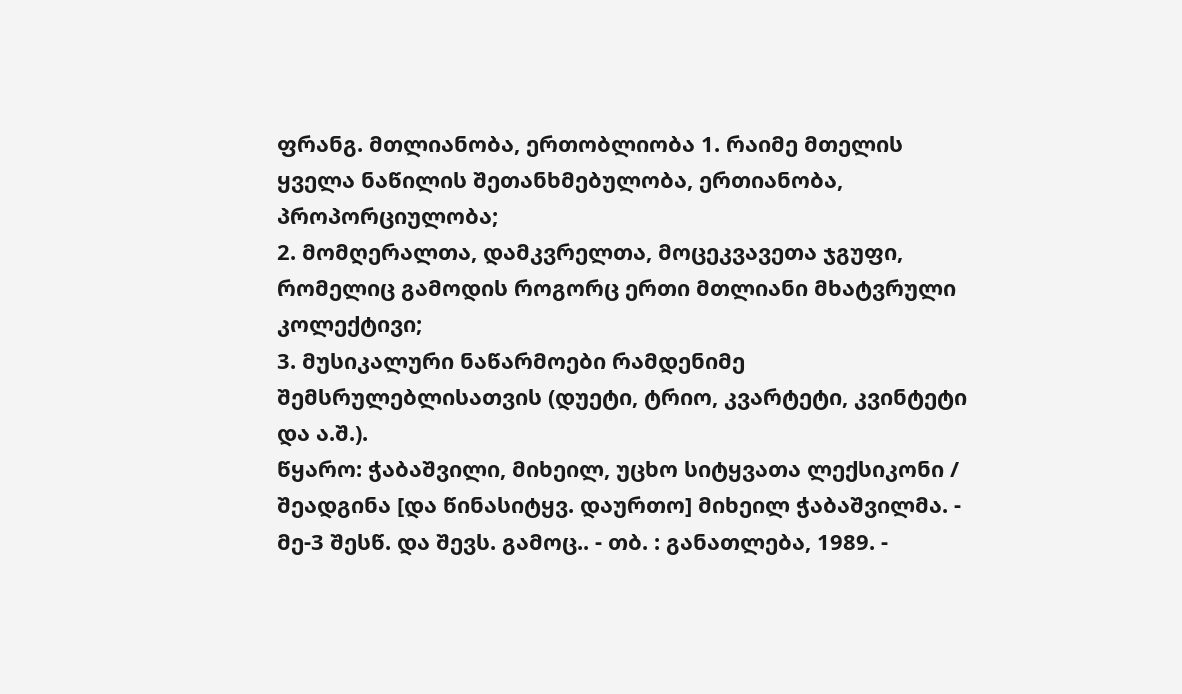ფრანგ. მთლიანობა, ერთობლიობა 1. რაიმე მთელის ყველა ნაწილის შეთანხმებულობა, ერთიანობა, პროპორციულობა;
2. მომღერალთა, დამკვრელთა, მოცეკვავეთა ჯგუფი, რომელიც გამოდის როგორც ერთი მთლიანი მხატვრული კოლექტივი;
3. მუსიკალური ნაწარმოები რამდენიმე შემსრულებლისათვის (დუეტი, ტრიო, კვარტეტი, კვინტეტი და ა.შ.).
წყარო: ჭაბაშვილი, მიხეილ, უცხო სიტყვათა ლექსიკონი / შეადგინა [და წინასიტყვ. დაურთო] მიხეილ ჭაბაშვილმა. - მე-3 შესწ. და შევს. გამოც.. - თბ. : განათლება, 1989. -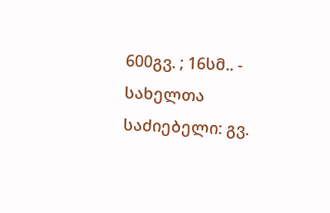600გვ. ; 16სმ.. - სახელთა საძიებელი: გვ.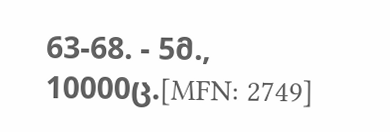63-68. - 5მ., 10000ც.[MFN: 2749]